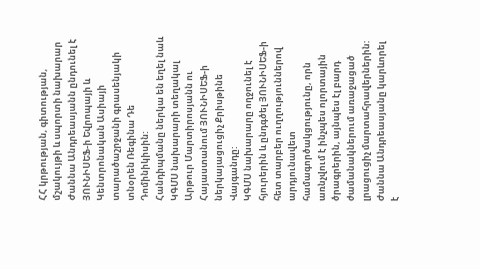ՀՀ կրթության, գիտության, մշակույթի և սպորտի նախարար Ժաննա Անդրեասյանն ընդունել է ՅՈՒՆԻՍԵՖ-ի Եվրոպայի և Կենտրոնական Ասիայի տարածաշրջանի գրասենյակի տնօրեն Ռեգինա Դե Դոմինիկիսին:
Հանդիպմանը ներկա են եղել նաև ԿԳՄՍ նախարարի տեղակալ Արթուր Մարտիրոսյանն ու Հայաստանում ՅՈՒՆԻՍԵՖ-ի ներկայացուցիչ Քրիսթինե Վայգանդը:
ԿԳՄՍ նախարարը ողջունել է հյուրերին և ընդգծել ՅՈՒՆԻՍԵՖ-ի հետ տարբեր ուղղություններով արդյունավետ համագործակցությունը, որն առնչվում է ինչպես ոլորտային ծրագրերին, այնպես էլ բարդ ժամանակներում առաջացած լրացուցիչ մարտահրավերներին:
Ժաննա Անդրեասյանը կարևորել է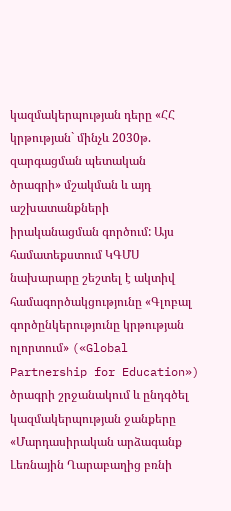կազմակերպության դերը «ՀՀ կրթության` մինչև 2030թ. զարգացման պետական ծրագրի» մշակման և այդ աշխատանքների իրականացման գործում: Այս համատեքստում ԿԳՄՍ նախարարը շեշտել է ակտիվ համագործակցությունը «Գլոբալ գործընկերությունը կրթության ոլորտում» («Global Partnership for Education») ծրագրի շրջանակում և ընդգծել կազմակերպության ջանքերը «Մարդասիրական արձագանք Լեռնային Ղարաբաղից բռնի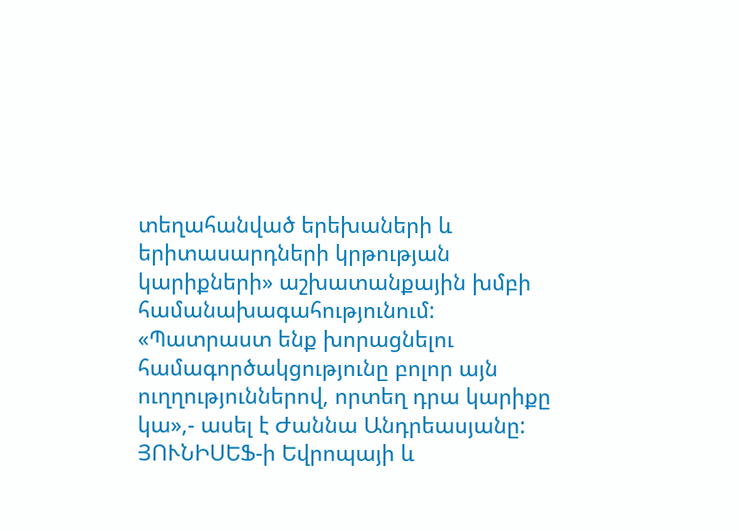տեղահանված երեխաների և երիտասարդների կրթության կարիքների» աշխատանքային խմբի համանախագահությունում:
«Պատրաստ ենք խորացնելու համագործակցությունը բոլոր այն ուղղություններով, որտեղ դրա կարիքը կա»,- ասել է Ժաննա Անդրեասյանը:
ՅՈՒՆԻՍԵՖ-ի Եվրոպայի և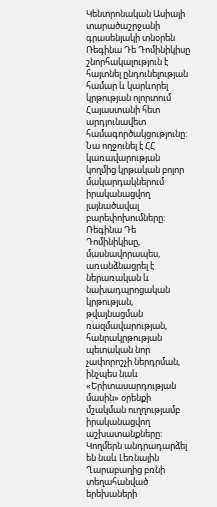Կենտրոնական Ասիայի տարածաշրջանի գրասենյակի տնօրեն Ռեգինա Դե Դոմինիկիսը շնորհակալություն է հայտնել ընդունելության համար և կարևորել կրթության ոլորտում Հայաստանի հետ արդյունավետ համագործակցությունը:
Նա ողջունել է ՀՀ կառավարության կողմից կրթական բոլոր մակարդակներում իրականացվող լայնածավալ բարեփոխումները: Ռեգինա Դե Դոմինիկիսը, մասնավորապես, առանձնացրել է ներառական և նախադպրոցական կրթության, թվայնացման ռազմավարության, հանրակրթության պետական նոր չափորոշչի ներդրման, ինչպես նաև «Երիտասարդության մասին» օրենքի մշակման ուղղությամբ իրականացվող աշխատանքները:
Կողմերն անդրադարձել են նաև Լեռնային Ղարաբաղից բռնի տեղահանված երեխաների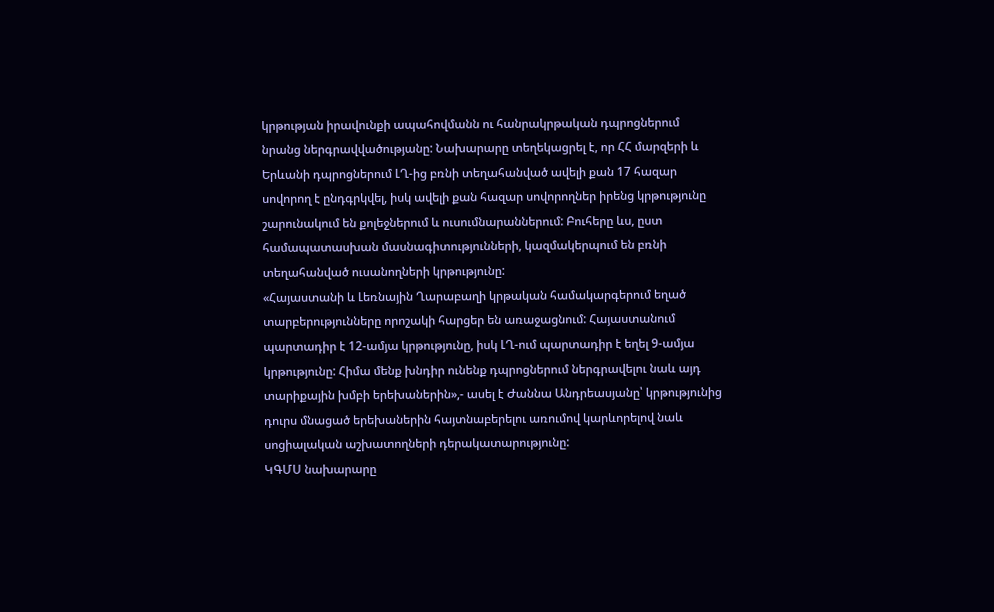կրթության իրավունքի ապահովմանն ու հանրակրթական դպրոցներում նրանց ներգրավվածությանը: Նախարարը տեղեկացրել է, որ ՀՀ մարզերի և Երևանի դպրոցներում ԼՂ-ից բռնի տեղահանված ավելի քան 17 հազար սովորող է ընդգրկվել, իսկ ավելի քան հազար սովորողներ իրենց կրթությունը շարունակում են քոլեջներում և ուսումնարաններում: Բուհերը ևս, ըստ համապատասխան մասնագիտությունների, կազմակերպում են բռնի տեղահանված ուսանողների կրթությունը:
«Հայաստանի և Լեռնային Ղարաբաղի կրթական համակարգերում եղած տարբերությունները որոշակի հարցեր են առաջացնում: Հայաստանում պարտադիր է 12-ամյա կրթությունը, իսկ ԼՂ-ում պարտադիր է եղել 9-ամյա կրթությունը: Հիմա մենք խնդիր ունենք դպրոցներում ներգրավելու նաև այդ տարիքային խմբի երեխաներին»,- ասել է Ժաննա Անդրեասյանը՝ կրթությունից դուրս մնացած երեխաներին հայտնաբերելու առումով կարևորելով նաև սոցիալական աշխատողների դերակատարությունը:
ԿԳՄՍ նախարարը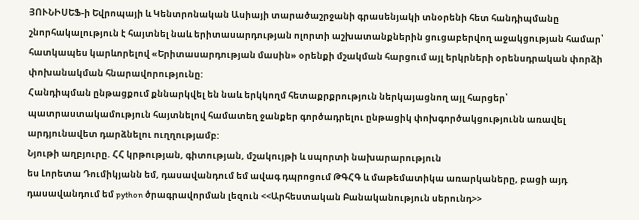ՅՈՒՆԻՍԵՖ-ի Եվրոպայի և Կենտրոնական Ասիայի տարածաշրջանի գրասենյակի տնօրենի հետ հանդիպմանը շնորհակալություն է հայտնել նաև երիտասարդության ոլորտի աշխատանքներին ցուցաբերվող աջակցության համար՝ հատկապես կարևորելով «Երիտասարդության մասին» օրենքի մշակման հարցում այլ երկրների օրենսդրական փորձի փոխանակման հնարավորությունը:
Հանդիպման ընթացքում քննարկվել են նաև երկկողմ հետաքրքրություն ներկայացնող այլ հարցեր՝ պատրաստակամություն հայտնելով համատեղ ջանքեր գործադրելու ընթացիկ փոխգործակցությունն առավել արդյունավետ դարձնելու ուղղությամբ:
Նյութի աղբյուրը. ՀՀ կրթության, գիտության, մշակույթի և սպորտի նախարարություն
ես Լորետա Դումիկյանն եմ, դասավանդում եմ ավագ դպրոցում ԹԳՀԳ և մաթեմատիկա առարկաները, բացի այդ դասավանդում եմ python ծրագրավորման լեզուն <<Արհեստական Բանականություն սերունդ>>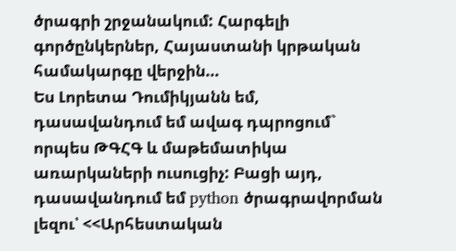ծրագրի շրջանակում: Հարգելի գործընկերներ, Հայաստանի կրթական համակարգը վերջին…
Ես Լորետա Դումիկյանն եմ, դասավանդում եմ ավագ դպրոցում` որպես ԹԳՀԳ և մաթեմատիկա առարկաների ուսուցիչ: Բացի այդ, դասավանդում եմ python ծրագրավորման լեզու՝ <<Արհեստական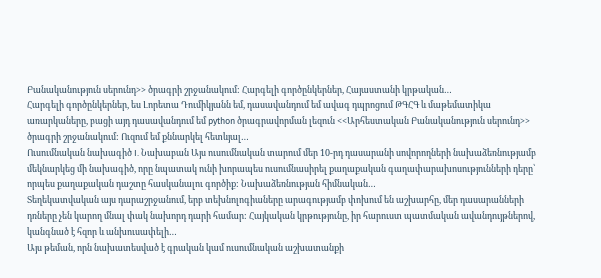Բանականություն սերունդ>> ծրագրի շրջանակում: Հարգելի գործընկերներ, Հայաստանի կրթական…
Հարգելի գործընկերներ, ես Լորետա Դումիկյանն եմ, դասավանդում եմ ավագ դպրոցում ԹԳՀԳ և մաթեմատիկա առարկաները, բացի այդ դասավանդում եմ python ծրագրավորման լեզուն <<Արհեստական Բանականություն սերունդ>> ծրագրի շրջանակում: Ուզում եմ քննարկել հետևյալ…
Ուսումնական նախագիծ I. Նախաբան Այս ուսումնական տարում մեր 10-րդ դասարանի սովորողների նախաձեռնությամբ մեկնարկեց մի նախագիծ, որը նպատակ ունի խորապես ուսումնասիրել քաղաքական գաղափարախոսությունների դերը՝ որպես քաղաքական դաշտը հասկանալու գործիք: Նախաձեռնության հիմնական…
Տեղեկատվական այս դարաշրջանում, երբ տեխնոլոգիաները արագությամբ փոխում են աշխարհը, մեր դասարանների դռները չեն կարող մնալ փակ նախորդ դարի համար: Հայկական կրթությունը, իր հարուստ պատմական ավանդույթներով, կանգնած է հզոր և անխուսափելի…
Այս թեման, որն նախատեսված է գրական կամ ուսումնական աշխատանքի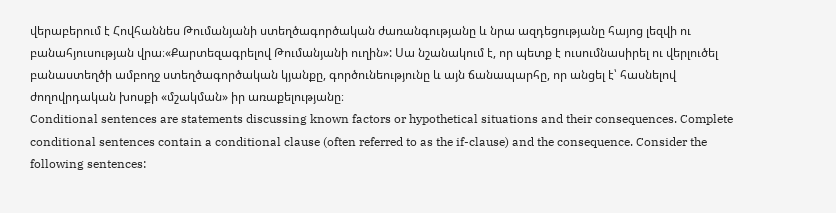վերաբերում է Հովհաննես Թումանյանի ստեղծագործական ժառանգությանը և նրա ազդեցությանը հայոց լեզվի ու բանահյուսության վրա։«Քարտեզագրելով Թումանյանի ուղին»: Սա նշանակում է, որ պետք է ուսումնասիրել ու վերլուծել բանաստեղծի ամբողջ ստեղծագործական կյանքը, գործունեությունը և այն ճանապարհը, որ անցել է՝ հասնելով ժողովրդական խոսքի «մշակման» իր առաքելությանը։
Conditional sentences are statements discussing known factors or hypothetical situations and their consequences. Complete conditional sentences contain a conditional clause (often referred to as the if-clause) and the consequence. Consider the following sentences: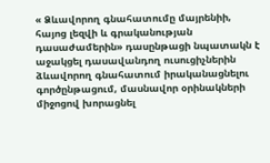« Ձևավորող գնահատումը մայրենիի, հայոց լեզվի և գրականության դասաժամերին» դասընթացի նպատակն է աջակցել դասավանդող ուսուցիչներին ձևավորող գնահատում իրականացնելու գործընթացում, մասնավոր օրինակների միջոցով խորացնել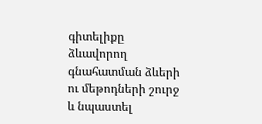գիտելիքը ձևավորող գնահատման ձևերի ու մեթոդների շուրջ և նպաստել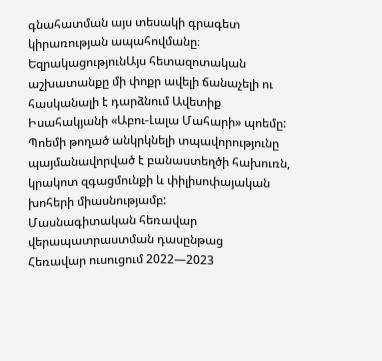գնահատման այս տեսակի գրագետ կիրառության ապահովմանը։
ԵզրակացությունԱյս հետազոտական աշխատանքը մի փոքր ավելի ճանաչելի ու հասկանալի է դարձնում Ավետիք Իսահակյանի «Աբու-Լալա Մահարի» պոեմը: Պոեմի թողած անկրկնելի տպավորությունը պայմանավորված է բանաստեղծի հախուռն, կրակոտ զգացմունքի և փիլիսոփայական խոհերի միասնությամբ:
Մասնագիտական հեռավար վերապատրաստման դասընթաց
Հեռավար ուսուցում 2022—2023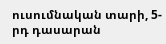ուսումնական տարի, 5-րդ դասարան